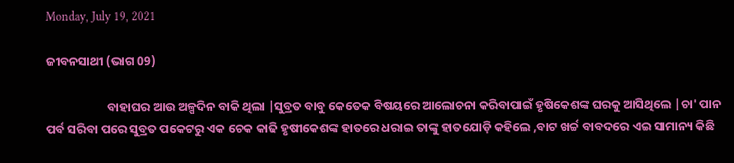Monday, July 19, 2021

ଜୀବନସାଥୀ (ଭାଗ 09)

                      ବାହାଘର ଆଉ ଅଳ୍ପଦିନ ବାକି ଥିଲା |ସୁବ୍ରତ ବାବୁ କେତେକ ବିଷୟରେ ଆଲୋଚନା କରିବାପାଇଁ ହୃଷିକେଶଙ୍କ ଘରକୁ ଆସିଥିଲେ |ଚା' ପାନ ପର୍ବ ସରିବା ପରେ ସୁବ୍ରତ ପକେଟରୁ ଏକ ଚେକ କାଢି ହୃଷୀକେଶଙ୍କ ହାତରେ ଧରାଇ ତାଙ୍କୁ ହାତଯୋଡ଼ି କହିଲେ ,ବାଟ ଖର୍ଚ୍ଚ ବାବଦରେ ଏଇ ସାମାନ୍ୟ କିଛି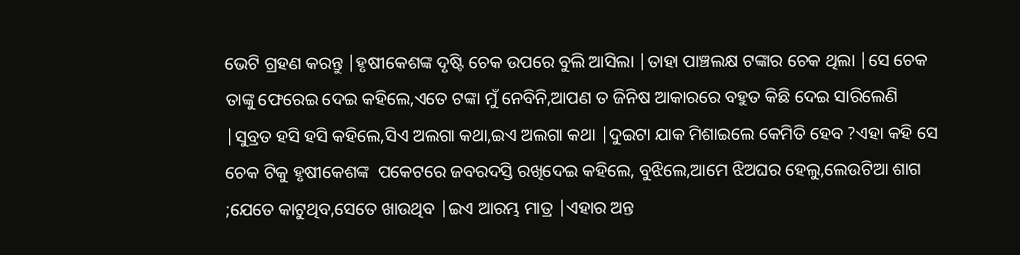ଭେଟି ଗ୍ରହଣ କରନ୍ତୁ |ହୃଷୀକେଶଙ୍କ ଦୃଷ୍ଟି ଚେକ ଉପରେ ବୁଲି ଆସିଲା |ତାହା ପାଞ୍ଚଲକ୍ଷ ଟଙ୍କାର ଚେକ ଥିଲା |ସେ ଚେକ ତାଙ୍କୁ ଫେରେଇ ଦେଇ କହିଲେ,ଏତେ ଟଙ୍କା ମୁଁ ନେବିନି,ଆପଣ ତ ଜିନିଷ ଆକାରରେ ବହୁତ କିଛି ଦେଇ ସାରିଲେଣି  |ସୁବ୍ରତ ହସି ହସି କହିଲେ,ସିଏ ଅଲଗା କଥା,ଇଏ ଅଲଗା କଥା |ଦୁଇଟା ଯାକ ମିଶାଇଲେ କେମିତି ହେବ ?ଏହା କହି ସେ ଚେକ ଟିକୁ ହୃଷୀକେଶଙ୍କ  ପକେଟରେ ଜବରଦସ୍ତି ରଖିଦେଇ କହିଲେ, ବୁଝିଲେ,ଆମେ ଝିଅଘର ହେଲୁ,ଲେଉଟିଆ ଶାଗ ;ଯେତେ କାଟୁଥିବ,ସେତେ ଖାଉଥିବ |ଇଏ ଆରମ୍ଭ ମାତ୍ର |ଏହାର ଅନ୍ତ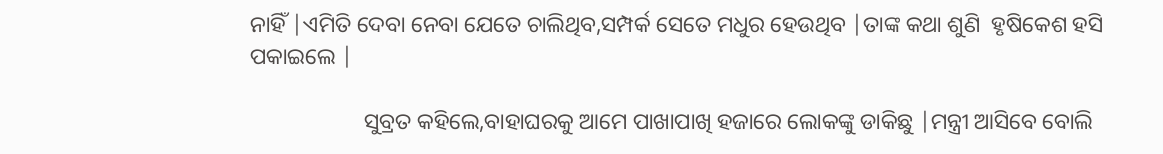ନାହିଁ |ଏମିତି ଦେବା ନେବା ଯେତେ ଚାଲିଥିବ,ସମ୍ପର୍କ ସେତେ ମଧୁର ହେଉଥିବ |ତାଙ୍କ କଥା ଶୁଣି  ହୃଷିକେଶ ହସି ପକାଇଲେ |

                    ସୁବ୍ରତ କହିଲେ,ବାହାଘରକୁ ଆମେ ପାଖାପାଖି ହଜାରେ ଲୋକଙ୍କୁ ଡାକିଛୁ |ମନ୍ତ୍ରୀ ଆସିବେ ବୋଲି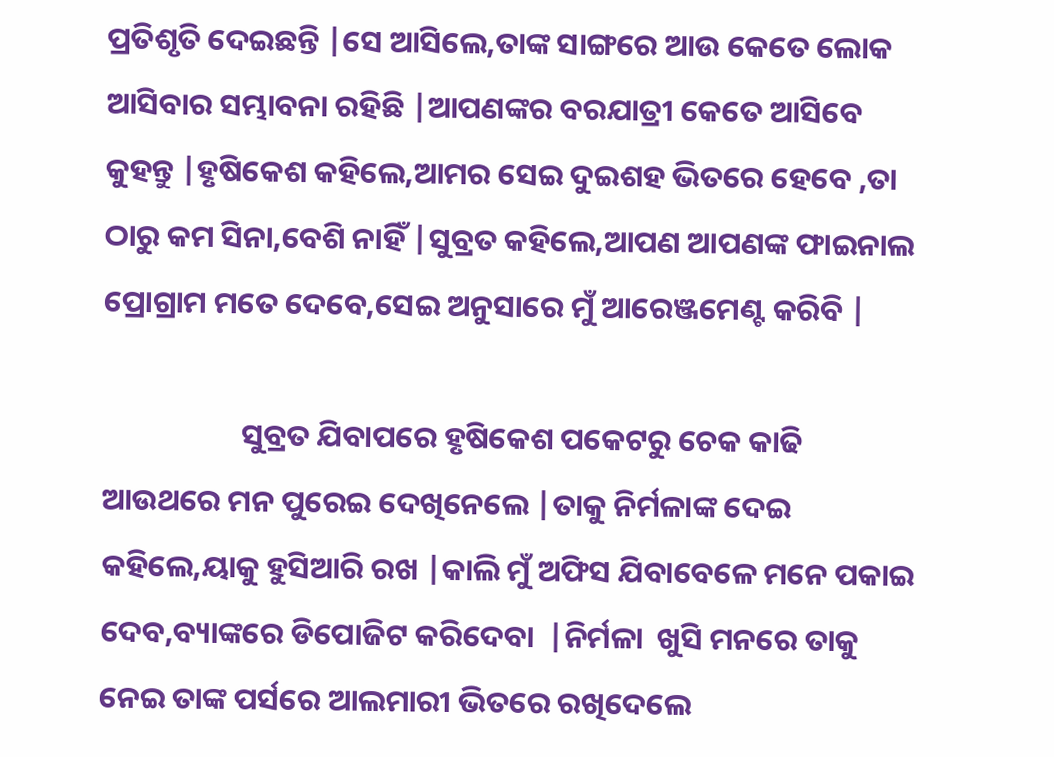ପ୍ରତିଶୃତି ଦେଇଛନ୍ତି |ସେ ଆସିଲେ,ତାଙ୍କ ସାଙ୍ଗରେ ଆଉ କେତେ ଲୋକ ଆସିବାର ସମ୍ଭାବନା ରହିଛି |ଆପଣଙ୍କର ବରଯାତ୍ରୀ କେତେ ଆସିବେ କୁହନ୍ତୁ |ହୃଷିକେଶ କହିଲେ,ଆମର ସେଇ ଦୁଇଶହ ଭିତରେ ହେବେ ,ତା ଠାରୁ କମ ସିନା,ବେଶି ନାହିଁ |ସୁବ୍ରତ କହିଲେ,ଆପଣ ଆପଣଙ୍କ ଫାଇନାଲ ପ୍ରୋଗ୍ରାମ ମତେ ଦେବେ,ସେଇ ଅନୁସାରେ ମୁଁ ଆରେଞ୍ଜମେଣ୍ଟ କରିବି |

                    ସୁବ୍ରତ ଯିବାପରେ ହୃଷିକେଶ ପକେଟରୁ ଚେକ କାଢି ଆଉଥରେ ମନ ପୁରେଇ ଦେଖିନେଲେ |ତାକୁ ନିର୍ମଳାଙ୍କ ଦେଇ କହିଲେ,ୟାକୁ ହୁସିଆରି ରଖ |କାଲି ମୁଁ ଅଫିସ ଯିବାବେଳେ ମନେ ପକାଇ ଦେବ,ବ୍ୟାଙ୍କରେ ଡିପୋଜିଟ କରିଦେବା  |ନିର୍ମଳା  ଖୁସି ମନରେ ତାକୁ ନେଇ ତାଙ୍କ ପର୍ସରେ ଆଲମାରୀ ଭିତରେ ରଖିଦେଲେ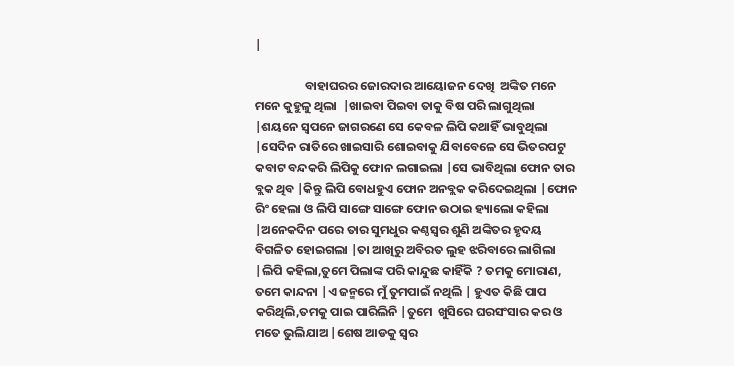|

                  ବାହାଘରର ଜୋରଦାର ଆୟୋଜନ ଦେଖି  ଅଙ୍କିତ ମନେ ମନେ କୁହୁଳୁ ଥିଲା  |ଖାଇବା ପିଇବା ତାକୁ ବିଷ ପରି ଲାଗୁଥିଲା |ଶୟନେ ସ୍ୱପନେ ଜାଗରଣେ ସେ କେବଳ ଲିପି କଥାହିଁ ଭାବୁଥିଲା |ସେଦିନ ରାତିରେ ଖାଇସାରି ଶୋଇବାକୁ ଯିବାବେଳେ ସେ ଭିତରପଟୁ କବାଟ ବନ୍ଦକରି ଲିପିକୁ ଫୋନ ଲଗାଇଲା |ସେ ଭାବିଥିଲା ଫୋନ ତାର ବ୍ଲକ ଥିବ |କିନ୍ତୁ ଲିପି ବୋଧହୁଏ ଫୋନ ଅନବ୍ଲକ କରିଦେଇଥିଲା |ଫୋନ ରିଂ ହେଲା ଓ ଲିପି ସାଙ୍ଗେ ସାଙ୍ଗେ ଫୋନ ଉଠାଇ ହ୍ୟାଲୋ କହିଲା |ଅନେକଦିନ ପରେ ତାର ସୁମଧୁର କଣ୍ଠସ୍ୱର ଶୁଣି ଅଙ୍କିତର ହୃଦୟ ବିଗଳିତ ହୋଇଗଲା |ତା ଆଖିରୁ ଅବିରତ ଲୁହ ଝରିବାରେ ଲାଗିଲା |ଲିପି କହିଲା,ତୁମେ ପିଲାଙ୍କ ପରି କାନ୍ଦୁଛ କାହିଁକି ? ତମକୁ ମୋରାଣ, ତମେ କାନ୍ଦନା |ଏ ଜନ୍ମରେ ମୁଁ ତୁମପାଇଁ ନଥିଲି | ହୁଏତ କିଛି ପାପ କରିଥିଲି,ତମକୁ ପାଇ ପାରିଲିନି |ତୁମେ  ଖୁସିରେ ଘରସଂସାର କର ଓ ମତେ ଭୁଲିଯାଅ |ଶେଷ ଆଡକୁ ସ୍ୱର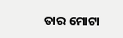ତାର ମୋଟା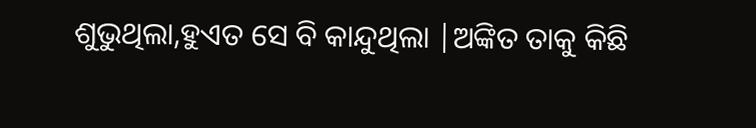ଶୁଭୁଥିଲା,ହୁଏତ ସେ ବି କାନ୍ଦୁଥିଲା |ଅଙ୍କିତ ତାକୁ କିଛି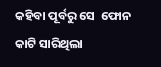କହିବା ପୂର୍ବରୁ ସେ  ଫୋନ କାଟି ସାରିଥିଲା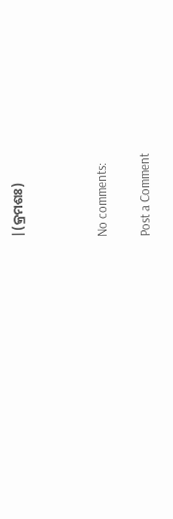|(କ୍ରମଶଃ)



No comments:

Post a Comment